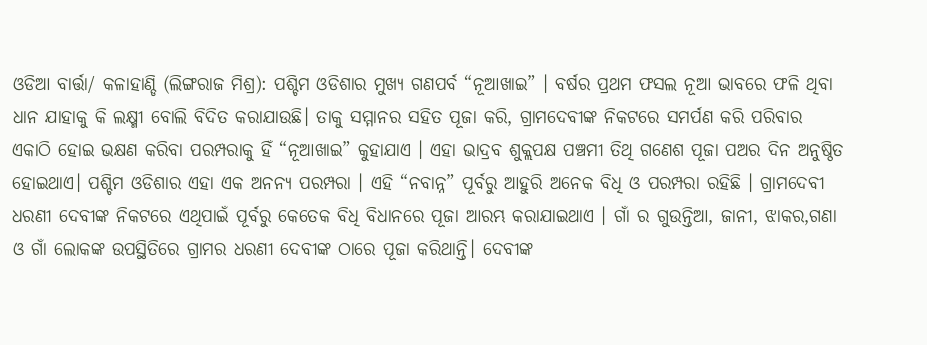ଓଡିଆ ବାର୍ତ୍ତା/ କଳାହାଣ୍ଡି (ଲିଙ୍ଗରାଜ ମିଶ୍ର): ପଶ୍ଚିମ ଓଡିଶାର ମୁଖ୍ୟ ଗଣପର୍ବ “ନୂଆଖାଇ” । ବର୍ଷର ପ୍ରଥମ ଫସଲ ନୂଆ ଭାବରେ ଫଳି ଥିବା ଧାନ ଯାହାକୁ କି ଲକ୍ଷ୍ମୀ ବୋଲି ବିଦିତ କରାଯାଉଛି। ତାକୁ ସମ୍ମାନର ସହିତ ପୂଜା କରି, ଗ୍ରାମଦେବୀଙ୍କ ନିକଟରେ ସମର୍ପଣ କରି ପରିବାର ଏକାଠି ହୋଇ ଭକ୍ଷଣ କରିବା ପରମ୍ପରାକୁ ହିଁ “ନୂଆଖାଇ” କୁହାଯାଏ । ଏହା ଭାଦ୍ରବ ଶୁକ୍ଲପକ୍ଷ ପଞ୍ଚମୀ ତିଥି ଗଣେଶ ପୂଜା ପଅର ଦିନ ଅନୁଷ୍ଠିତ ହୋଇଥାଏ। ପଶ୍ଚିମ ଓଡିଶାର ଏହା ଏକ ଅନନ୍ୟ ପରମ୍ପରା । ଏହି “ନବାନ୍ନ” ପୂର୍ବରୁ ଆହୁରି ଅନେକ ବିଧି ଓ ପରମ୍ପରା ରହିଛି । ଗ୍ରାମଦେବୀ ଧରଣୀ ଦେବୀଙ୍କ ନିକଟରେ ଏଥିପାଇଁ ପୂର୍ବରୁ କେତେକ ବିଧି ବିଧାନରେ ପୂଜା ଆରମ୍ଭ କରାଯାଇଥାଏ । ଗାଁ ର ଗୁଉନ୍ତିଆ, ଜାନୀ, ଝାକର,ଗଣା ଓ ଗାଁ ଲୋକଙ୍କ ଉପସ୍ଥିତିରେ ଗ୍ରାମର ଧରଣୀ ଦେବୀଙ୍କ ଠାରେ ପୂଜା କରିଥାନ୍ତି। ଦେବୀଙ୍କ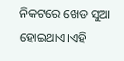ନିକଟରେ ଖେଡ ସୁଆ ହୋଇଥାଏ।ଏହି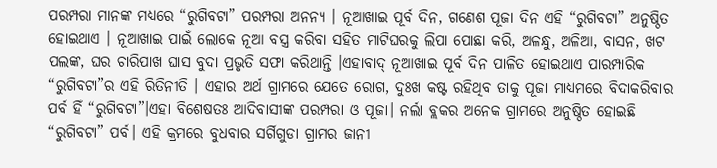ପରମ୍ପରା ମାନଙ୍କ ମଧ୍ୟରେ “ରୁଗିବଟା” ପରମ୍ପରା ଅନନ୍ୟ । ନୂଆଖାଇ ପୂର୍ବ ଦିନ, ଗଣେଶ ପୂଜା ଦିନ ଏହି “ରୁଗିବଟା” ଅନୁଷ୍ଠିତ ହୋଇଥାଏ । ନୂଆଖାଇ ପାଇଁ ଲୋକେ ନୂଆ ବସ୍ତ୍ର କରିବା ସହିତ ମାଟିଘରକୁ ଲିପା ପୋଛା କରି, ଅଳନ୍ଧୁ, ଅଳିଆ, ବାସନ, ଖଟ ପଲଙ୍କ, ଘର ଚାରିପାଖ ଘାସ ବୁଦା ପ୍ରଭୃତି ସଫା କରିଥାନ୍ତି ।ଏହାବାଦ୍ ନୂଆଖାଇ ପୂର୍ବ ଦିନ ପାଳିତ ହୋଇଥାଏ ପାରମ୍ପାରିକ “ରୁଗିବଟା”ର ଏହି ରିତିନୀତି । ଏହାର ଅର୍ଥ ଗ୍ରାମରେ ଯେତେ ରୋଗ, ଦୁଃଖ କଷ୍ଟ ରହିଥିବ ତାକୁ ପୂଜା ମାଧ୍ୟମରେ ବିଦାକରିବାର ପର୍ବ ହିଁ “ରୁଗିବଟା”।ଏହା ବିଶେଷତଃ ଆଦିବାସୀଙ୍କ ପରମ୍ପରା ଓ ପୂଜା। ନର୍ଲା ବ୍ଲକର ଅନେକ ଗ୍ରାମରେ ଅନୁଷ୍ଠିତ ହୋଇଛି “ରୁଗିବଟା” ପର୍ବ। ଏହି କ୍ରମରେ ବୁଧବାର ସର୍ଗିଗୁଡା ଗ୍ରାମର ଜାନୀ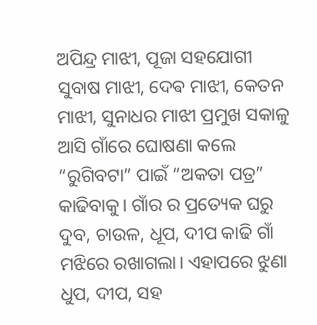ଅପିନ୍ଦ୍ର ମାଝୀ, ପୂଜା ସହଯୋଗୀ ସୁବାଷ ମାଝୀ, ଦେଵ ମାଝୀ, କେତନ ମାଝୀ, ସୁନାଧର ମାଝୀ ପ୍ରମୁଖ ସକାଳୁ ଆସି ଗାଁରେ ଘୋଷଣା କଲେ “ରୁଗିବଟା” ପାଇଁ “ଅକତା ପତ୍ର” କାଢିବାକୁ। ଗାଁର ର ପ୍ରତ୍ୟେକ ଘରୁ ଦୁବ, ଚାଉଳ, ଧୂପ, ଦୀପ କାଢି ଗାଁ ମଝିରେ ରଖାଗଲା। ଏହାପରେ ଝୁଣା ଧୁପ, ଦୀପ, ସହ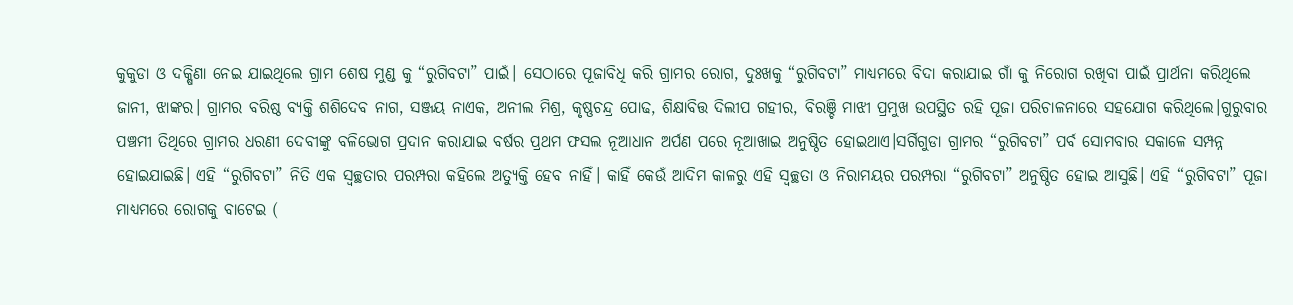କୁକୁଡା ଓ ଦକ୍ଷିଣା ନେଇ ଯାଇଥିଲେ ଗ୍ରାମ ଶେଷ ମୁଣ୍ଡ କୁ “ରୁଗିବଟା” ପାଇଁ। ସେଠାରେ ପୂଜାବିଧି କରି ଗ୍ରାମର ରୋଗ, ଦୁଃଖକୁ “ରୁଗିବଟା” ମାଧ୍ୟମରେ ବିଦା କରାଯାଇ ଗାଁ କୁ ନିରୋଗ ରଖିବା ପାଇଁ ପ୍ରାର୍ଥନା କରିଥିଲେ ଜାନୀ, ଝାଙ୍କର। ଗ୍ରାମର ବରିଷ୍ଠ ବ୍ୟକ୍ତି ଶଶିଦେବ ନାଗ, ସଞ୍ଜୟ ନାଏକ, ଅନୀଲ ମିଶ୍ର, କୃଷ୍ଣଚନ୍ଦ୍ର ପୋଢ, ଶିକ୍ଷାବିତ୍ତ ଦିଲୀପ ଗହୀର, ବିରଞ୍ଚି ମାଝୀ ପ୍ରମୁଖ ଉପସ୍ଥିତ ରହି ପୂଜା ପରିଚାଳନାରେ ସହଯୋଗ କରିଥିଲେ।ଗୁରୁବାର ପଞ୍ଚମୀ ତିଥିରେ ଗ୍ରାମର ଧରଣୀ ଦେବୀଙ୍କୁ ବଳିଭୋଗ ପ୍ରଦାନ କରାଯାଇ ବର୍ଷର ପ୍ରଥମ ଫସଲ ନୂଆଧାନ ଅର୍ପଣ ପରେ ନୂଆଖାଇ ଅନୁଷ୍ଠିତ ହୋଇଥାଏ।ସର୍ଗିଗୁଡା ଗ୍ରାମର “ରୁଗିବଟା” ପର୍ବ ସୋମବାର ସକାଳେ ସମ୍ପନ୍ନ ହୋଇଯାଇଛି। ଏହି “ରୁଗିବଟା” ନିତି ଏକ ସ୍ୱଚ୍ଛତାର ପରମ୍ପରା କହିଲେ ଅତ୍ୟୁକ୍ତି ହେବ ନାହିଁ। କାହିଁ କେଉଁ ଆଦିମ କାଳରୁ ଏହି ସ୍ୱଚ୍ଛତା ଓ ନିରାମୟର ପରମ୍ପରା “ରୁଗିବଟା” ଅନୁଷ୍ଠିତ ହୋଇ ଆସୁଛି। ଏହି “ରୁଗିବଟା” ପୂଜା ମାଧ୍ୟମରେ ରୋଗକୁ ବାଟେଇ (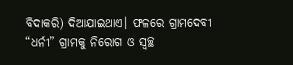ବିଦାକରି) ଦିଆଯାଇଥାଏ। ଫଳରେ ଗ୍ରାମଦେବୀ “ଧର୍ନୀ” ଗ୍ରାମକୁ ନିରୋଗ ଓ ସ୍ୱଚ୍ଛ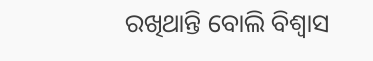ରଖିଥାନ୍ତି ବୋଲି ବିଶ୍ୱାସ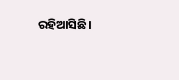ରହିଆସିଛି।